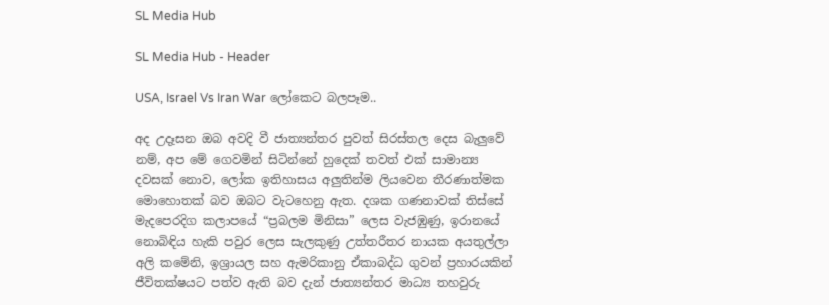SL Media Hub

SL Media Hub - Header

USA, Israel Vs Iran War ලෝකෙට බලපෑම..

අද උදෑසන ඔබ අවදි වී ජාත්‍යන්තර පුවත් සිරස්තල දෙස බැලුවේ නම්, අප මේ ගෙවමින් සිටින්නේ හුදෙක් තවත් එක් සාමාන්‍ය දවසක් නොව, ලෝක ඉතිහාසය අලුතින්ම ලියවෙන තීරණාත්මක මොහොතක් බව ඔබට වැටහෙනු ඇත. දශක ගණනාවක් තිස්සේ මැදපෙරදිග කලාපයේ “ප්‍රබලම මිනිසා” ලෙස වැජඹුණු, ඉරානයේ නොබිඳිය හැකි පවුර ලෙස සැලකුණු උත්තරීතර නායක අයතුල්ලා අලි කමේනි, ඉශ්‍රායල සහ ඇමරිකානු ඒකාබද්ධ ගුවන් ප්‍රහාරයකින් ජීවිතක්ෂයට පත්ව ඇති බව දැන් ජාත්‍යන්තර මාධ්‍ය තහවුරු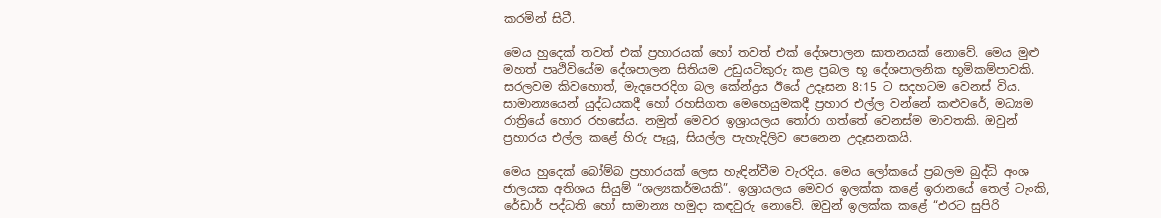කරමින් සිටී.

මෙය හුදෙක් තවත් එක් ප්‍රහාරයක් හෝ තවත් එක් දේශපාලන ඝාතනයක් නොවේ. මෙය මුළු මහත් පෘථිවියේම දේශපාලන සිතියම උඩුයටිකුරු කළ ප්‍රබල භූ දේශපාලනික භූමිකම්පාවකි. සරලවම කිවහොත්, මැදපෙරදිග බල කේන්ද්‍රය ඊයේ උදෑසන 8:15 ට සදහටම වෙනස් විය. සාමාන්‍යයෙන් යුද්ධයකදී හෝ රහසිගත මෙහෙයුමකදී ප්‍රහාර එල්ල වන්නේ කළුවරේ, මධ්‍යම රාත්‍රියේ හොර රහසේය. නමුත් මෙවර ඉශ්‍රායලය තෝරා ගත්තේ වෙනස්ම මාවතකි. ඔවුන් ප්‍රහාරය එල්ල කළේ හිරු පෑයූ, සියල්ල පැහැදිලිව පෙනෙන උදෑසනකයි.

මෙය හුදෙක් බෝම්බ ප්‍රහාරයක් ලෙස හැඳින්වීම වැරදිය. මෙය ලෝකයේ ප්‍රබලම බුද්ධි අංශ ජාලයක අතිශය සියුම් “ශල්‍යකර්මයකි”. ඉශ්‍රායලය මෙවර ඉලක්ක කළේ ඉරානයේ තෙල් ටැංකි, රේඩාර් පද්ධති හෝ සාමාන්‍ය හමුදා කඳවුරු නොවේ. ඔවුන් ඉලක්ක කළේ “එරට සුපිරි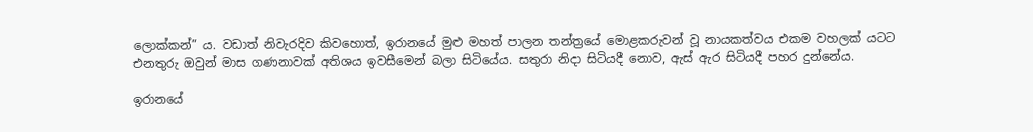ලොක්කන්” ය. වඩාත් නිවැරදිව කිවහොත්, ඉරානයේ මුළු මහත් පාලන තන්ත්‍රයේ මොළකරුවන් වූ නායකත්වය එකම වහලක් යටට එනතුරු ඔවුන් මාස ගණනාවක් අතිශය ඉවසීමෙන් බලා සිටියේය. සතුරා නිදා සිටියදී නොව, ඇස් ඇර සිටියදී පහර දුන්නේය.

ඉරානයේ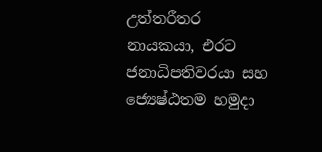උත්තරීතර නායකයා, එරට ජනාධිපතිවරයා සහ ජ්‍යෙෂ්ඨතම හමුදා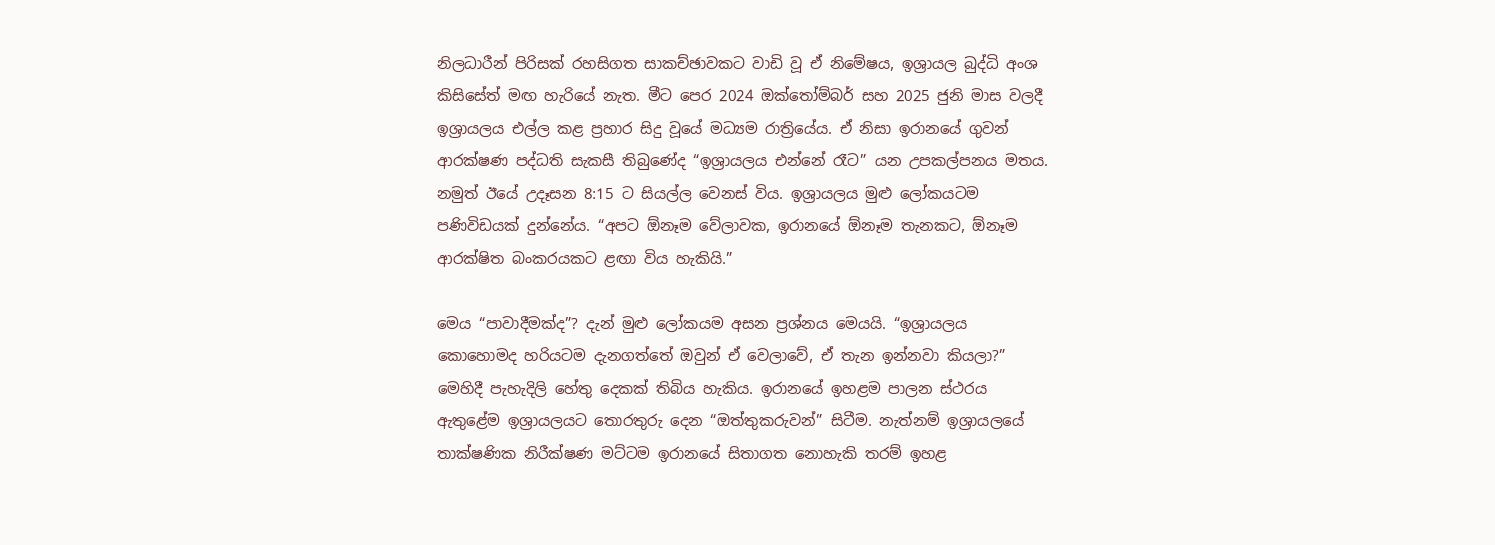නිලධාරීන් පිරිසක් රහසිගත සාකච්ඡාවකට වාඩි වූ ඒ නිමේෂය, ඉශ්‍රායල බුද්ධි අංශ කිසිසේත් මඟ හැරියේ නැත. මීට පෙර 2024 ඔක්තෝම්බර් සහ 2025 ජුනි මාස වලදී ඉශ්‍රායලය එල්ල කළ ප්‍රහාර සිදු වූයේ මධ්‍යම රාත්‍රියේය. ඒ නිසා ඉරානයේ ගුවන් ආරක්ෂණ පද්ධති සැකසී තිබුණේද “ඉශ්‍රායලය එන්නේ රෑට” යන උපකල්පනය මතය. නමුත් ඊයේ උදෑසන 8:15 ට සියල්ල වෙනස් විය. ඉශ්‍රායලය මුළු ලෝකයටම පණිවිඩයක් දුන්නේය. “අපට ඕනෑම වේලාවක, ඉරානයේ ඕනෑම තැනකට, ඕනෑම ආරක්ෂිත බංකරයකට ළඟා විය හැකියි.”

මෙය “පාවාදීමක්ද”? දැන් මුළු ලෝකයම අසන ප්‍රශ්නය මෙයයි. “ඉශ්‍රායලය කොහොමද හරියටම දැනගත්තේ ඔවුන් ඒ වෙලාවේ, ඒ තැන ඉන්නවා කියලා?” මෙහිදී පැහැදිලි හේතු දෙකක් තිබිය හැකිය. ඉරානයේ ඉහළම පාලන ස්ථරය ඇතුළේම ඉශ්‍රායලයට තොරතුරු දෙන “ඔත්තුකරුවන්” සිටීම. නැත්නම් ඉශ්‍රායලයේ තාක්ෂණික නිරීක්ෂණ මට්ටම ඉරානයේ සිතාගත නොහැකි තරම් ඉහළ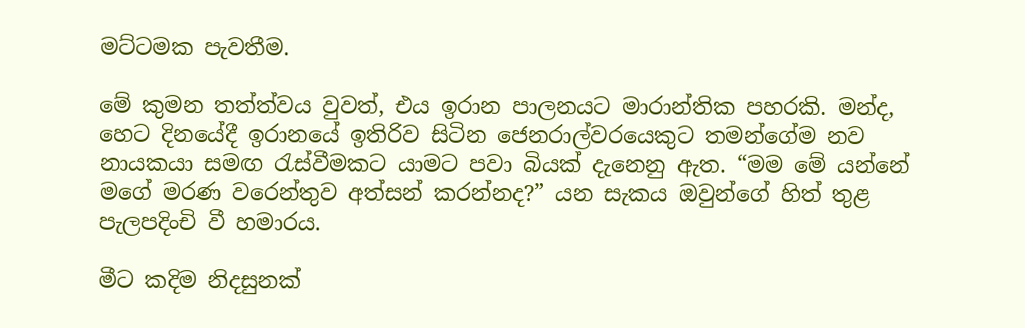මට්ටමක පැවතීම.

මේ කුමන තත්ත්වය වුවත්, එය ඉරාන පාලනයට මාරාන්තික පහරකි. මන්ද, හෙට දිනයේදී ඉරානයේ ඉතිරිව සිටින ජෙනරාල්වරයෙකුට තමන්ගේම නව නායකයා සමඟ රැස්වීමකට යාමට පවා බියක් දැනෙනු ඇත. “මම මේ යන්නේ මගේ මරණ වරෙන්තුව අත්සන් කරන්නද?” යන සැකය ඔවුන්ගේ හිත් තුළ පැලපදිංචි වී හමාරය.

මීට කදිම නිදසුනක්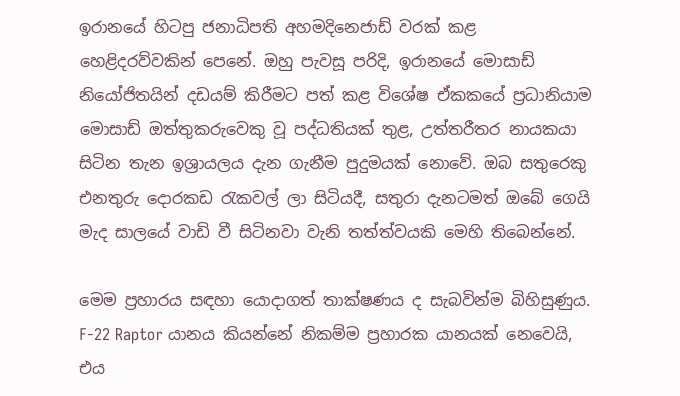ඉරානයේ හිටපු ජනාධිපති අහමදිනෙජාඩ් වරක් කළ හෙළිදරව්වකින් පෙනේ. ඔහු පැවසූ පරිදි, ඉරානයේ මොසාඩ් නියෝජිතයින් දඩයම් කිරීමට පත් කළ විශේෂ ඒකකයේ ප්‍රධානියාම මොසාඩ් ඔත්තුකරුවෙකු වූ පද්ධතියක් තුළ, උත්තරීතර නායකයා සිටින තැන ඉශ්‍රායලය දැන ගැනීම පුදුමයක් නොවේ. ඔබ සතුරෙකු එනතුරු දොරකඩ රැකවල් ලා සිටියදී, සතුරා දැනටමත් ඔබේ ගෙයි මැද සාලයේ වාඩි වී සිටිනවා වැනි තත්ත්වයකි මෙහි තිබෙන්නේ.

මෙම ප්‍රහාරය සඳහා යොදාගත් තාක්ෂණය ද සැබවින්ම බිහිසුණුය. F-22 Raptor යානය කියන්නේ නිකම්ම ප්‍රහාරක යානයක් නෙවෙයි, එය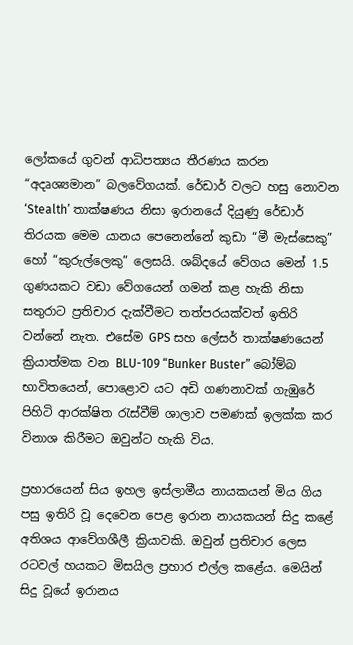ලෝකයේ ගුවන් ආධිපත්‍යය තීරණය කරන “අදෘශ්‍යමාන” බලවේගයක්. රේඩාර් වලට හසු නොවන ‘Stealth’ තාක්ෂණය නිසා ඉරානයේ දියුණු රේඩාර් තිරයක මෙම යානය පෙනෙන්නේ කුඩා “මී මැස්සෙකු” හෝ “කුරුල්ලෙකු” ලෙසයි. ශබ්දයේ වේගය මෙන් 1.5 ගුණයකට වඩා වේගයෙන් ගමන් කළ හැකි නිසා සතුරාට ප්‍රතිචාර දැක්වීමට තත්පරයක්වත් ඉතිරි වන්නේ නැත. එසේම GPS සහ ලේසර් තාක්ෂණයෙන් ක්‍රියාත්මක වන BLU-109 “Bunker Buster” බෝම්බ භාවිතයෙන්, පොළොව යට අඩි ගණනාවක් ගැඹුරේ පිහිටි ආරක්ෂිත රැස්වීම් ශාලාව පමණක් ඉලක්ක කර විනාශ කිරීමට ඔවුන්ට හැකි විය.

ප්‍රහාරයෙන් සිය ඉහල ඉස්ලාමීය නායකයන් මිය ගිය පසු ඉතිරි වූ දෙවෙන පෙළ ඉරාන නායකයන් සිදු කළේ අතිශය ආවේගශීලී ක්‍රියාවකි. ඔවුන් ප්‍රතිචාර ලෙස රටවල් හයකට මිසයිල ප්‍රහාර එල්ල කළේය. මෙයින් සිදු වූයේ ඉරානය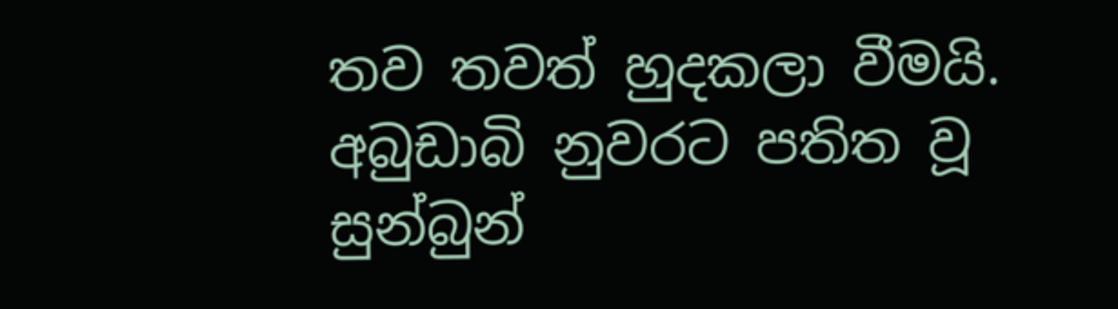තව තවත් හුදකලා වීමයි. අබුඩාබි නුවරට පතිත වූ සුන්බුන්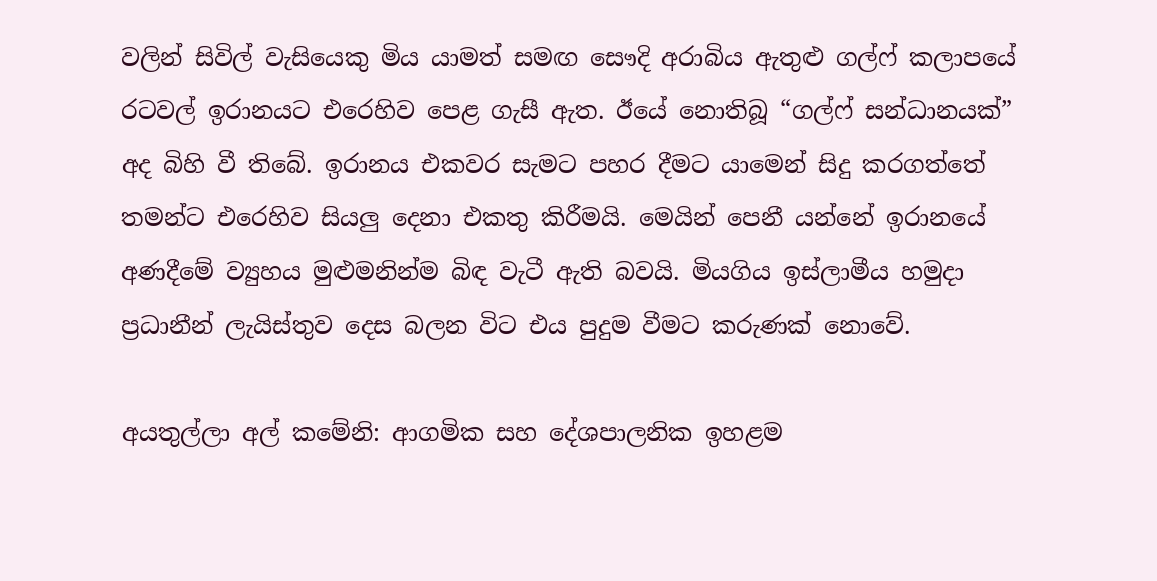වලින් සිවිල් වැසියෙකු මිය යාමත් සමඟ සෞදි අරාබිය ඇතුළු ගල්ෆ් කලාපයේ රටවල් ඉරානයට එරෙහිව පෙළ ගැසී ඇත. ඊයේ නොතිබූ “ගල්ෆ් සන්ධානයක්” අද බිහි වී තිබේ. ඉරානය එකවර සැමට පහර දීමට යාමෙන් සිදු කරගත්තේ තමන්ට එරෙහිව සියලු දෙනා එකතු කිරීමයි. මෙයින් පෙනී යන්නේ ඉරානයේ අණදීමේ ව්‍යුහය මුළුමනින්ම බිඳ වැටී ඇති බවයි. මියගිය ඉස්ලාමීය හමුදා ප්‍රධානීන් ලැයිස්තුව දෙස බලන විට එය පුදුම වීමට කරුණක් නොවේ.

අයතුල්ලා අල් කමේනි: ආගමික සහ දේශපාලනික ඉහළම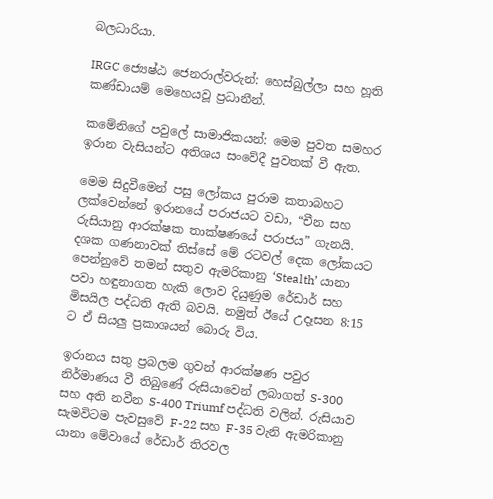බලධාරියා.

IRGC ජ්‍යෙෂ්ඨ ජෙනරාල්වරුන්: හෙස්බුල්ලා සහ හූති කණ්ඩායම් මෙහෙයවූ ප්‍රධානීන්.

කමේනිගේ පවුලේ සාමාජිකයන්: මෙම පුවත සමහර ඉරාන වැසියන්ට අතිශය සංවේදී පුවතක් වී ඇත.

මෙම සිදුවීමෙන් පසු ලෝකය පුරාම කතාබහට ලක්වෙන්නේ ඉරානයේ පරාජයට වඩා, “චීන සහ රුසියානු ආරක්ෂක තාක්ෂණයේ පරාජය” ගැනයි. දශක ගණනාවක් තිස්සේ මේ රටවල් දෙක ලෝකයට පෙන්නුවේ තමන් සතුව ඇමරිකානු ‘Stealth’ යානා පවා හඳුනාගත හැකි ලොව දියුණුම රේඩාර් සහ මිසයිල පද්ධති ඇති බවයි. නමුත් ඊයේ උදෑසන 8:15 ට ඒ සියලු ප්‍රකාශයන් බොරු විය.

ඉරානය සතු ප්‍රබලම ගුවන් ආරක්ෂණ පවුර නිර්මාණය වී තිබුණේ රුසියාවෙන් ලබාගත් S-300 සහ අති නවීන S-400 Triumf පද්ධති වලින්. රුසියාව සැමවිටම පැවසුවේ F-22 සහ F-35 වැනි ඇමරිකානු යානා මේවායේ රේඩාර් තිරවල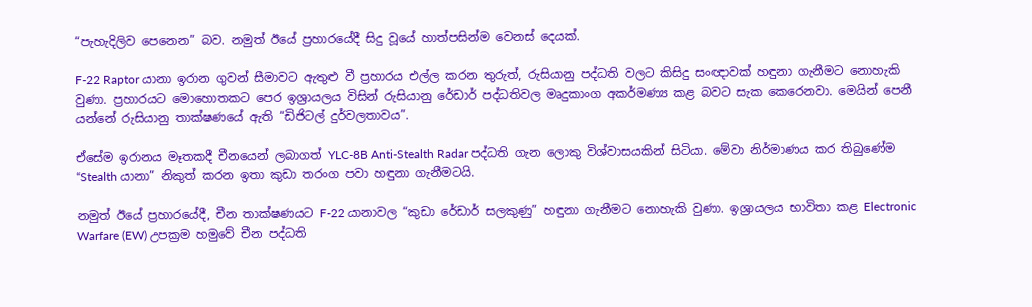“පැහැදිලිව පෙනෙන” බව. නමුත් ඊයේ ප්‍රහාරයේදී සිදු වූයේ හාත්පසින්ම වෙනස් දෙයක්.

F-22 Raptor යානා ඉරාන ගුවන් සීමාවට ඇතුළු වී ප්‍රහාරය එල්ල කරන තුරුත්, රුසියානු පද්ධති වලට කිසිදු සංඥාවක් හඳුනා ගැනීමට නොහැකි වුණා. ප්‍රහාරයට මොහොතකට පෙර ඉශ්‍රායලය විසින් රුසියානු රේඩාර් පද්ධතිවල මෘදුකාංග අකර්මණ්‍ය කළ බවට සැක කෙරෙනවා. මෙයින් පෙනී යන්නේ රුසියානු තාක්ෂණයේ ඇති “ඩිජිටල් දුර්වලතාවය”.

ඒසේම ඉරානය මෑතකදී චීනයෙන් ලබාගත් YLC-8B Anti-Stealth Radar පද්ධති ගැන ලොකු විශ්වාසයකින් සිටියා. මේවා නිර්මාණය කර තිබුණේම “Stealth යානා” නිකුත් කරන ඉතා කුඩා තරංග පවා හඳුනා ගැනීමටයි.

නමුත් ඊයේ ප්‍රහාරයේදී, චීන තාක්ෂණයට F-22 යානාවල “කුඩා රේඩාර් සලකුණු” හඳුනා ගැනීමට නොහැකි වුණා. ඉශ්‍රායලය භාවිතා කළ Electronic Warfare (EW) උපක්‍රම හමුවේ චීන පද්ධති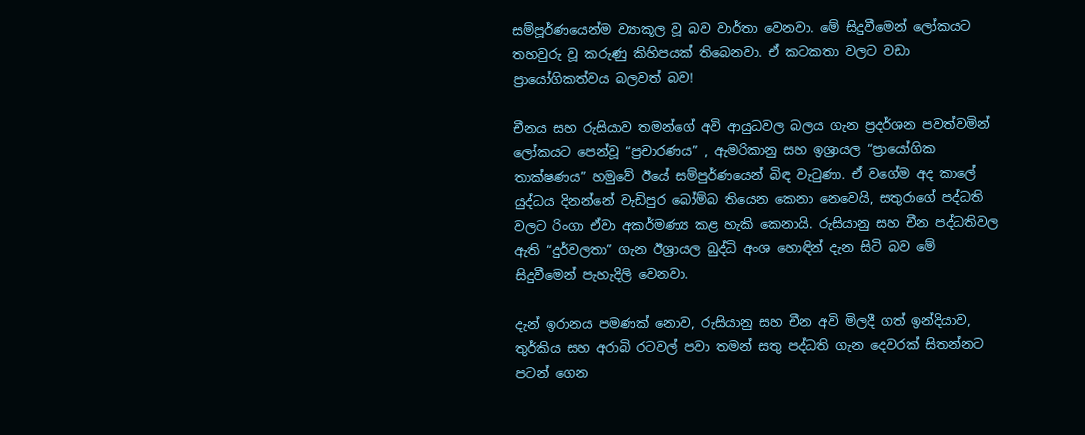සම්පූර්ණයෙන්ම ව්‍යාකූල වූ බව වාර්තා වෙනවා. මේ සිදුවීමෙන් ලෝකයට තහවුරු වූ කරුණු කිහිපයක් තිබෙනවා. ඒ කටකතා වලට වඩා ප්‍රායෝගිකත්වය බලවත් බව!

චීනය සහ රුසියාව තමන්ගේ අවි ආයුධවල බලය ගැන ප්‍රදර්ශන පවත්වමින් ලෝකයට පෙන්වූ “ප්‍රචාරණය” , ඇමරිකානු සහ ඉශ්‍රායල “ප්‍රායෝගික තාක්ෂණය” හමුවේ ඊයේ සම්පුර්ණයෙන් බිඳ වැටුණා. ඒ වගේම අද කාලේ යුද්ධය දිනන්නේ වැඩිපුර බෝම්බ තියෙන කෙනා නෙවෙයි, සතුරාගේ පද්ධති වලට රිංගා ඒවා අකර්මණ්‍ය කළ හැකි කෙනායි. රුසියානු සහ චීන පද්ධතිවල ඇති “දුර්වලතා” ගැන ඊශ්‍රායල බුද්ධි අංශ හොඳින් දැන සිටි බව මේ සිදුවීමෙන් පැහැදිලි වෙනවා.

දැන් ඉරානය පමණක් නොව, රුසියානු සහ චීන අවි මිලදී ගත් ඉන්දියාව, තුර්කිය සහ අරාබි රටවල් පවා තමන් සතු පද්ධති ගැන දෙවරක් සිතන්නට පටන් ගෙන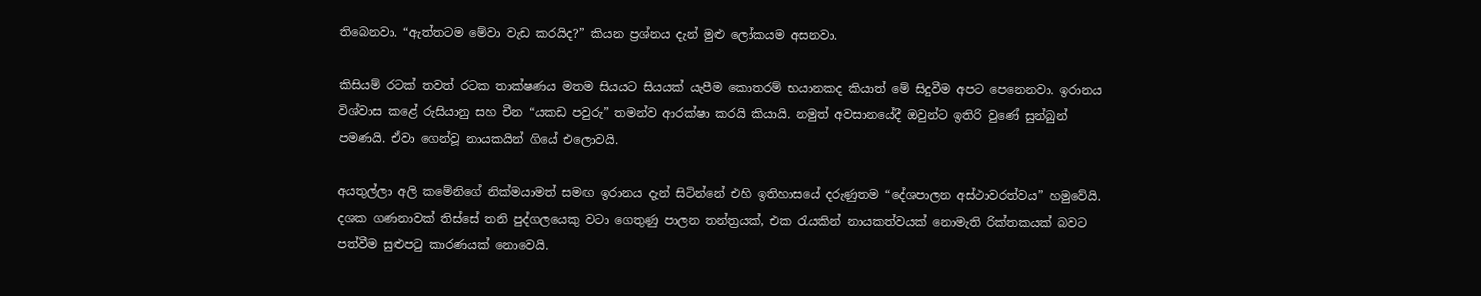තිබෙනවා. “ඇත්තටම මේවා වැඩ කරයිද?” කියන ප්‍රශ්නය දැන් මුළු ලෝකයම අසනවා.

කිසියම් රටක් තවත් රටක තාක්ෂණය මතම සියයට සියයක් යැපීම කොතරම් භයානකද කියාත් මේ සිදුවීම අපට පෙනෙනවා. ඉරානය විශ්වාස කළේ රුසියානු සහ චීන “යකඩ පවුරු” තමන්ව ආරක්ෂා කරයි කියායි. නමුත් අවසානයේදී ඔවුන්ට ඉතිරි වුණේ සුන්බුන් පමණයි. ඒවා ගෙන්වූ නායකයින් ගියේ එලොවයි.

අයතුල්ලා අලි කමේනිගේ නික්මයාමත් සමඟ ඉරානය දැන් සිටින්නේ එහි ඉතිහාසයේ දරුණුතම “දේශපාලන අස්ථාවරත්වය” හමුවේයි. දශක ගණනාවක් තිස්සේ තනි පුද්ගලයෙකු වටා ගෙතුණු පාලන තන්ත්‍රයක්, එක රැයකින් නායකත්වයක් නොමැති රික්තකයක් බවට පත්වීම සුළුපටු කාරණයක් නොවෙයි.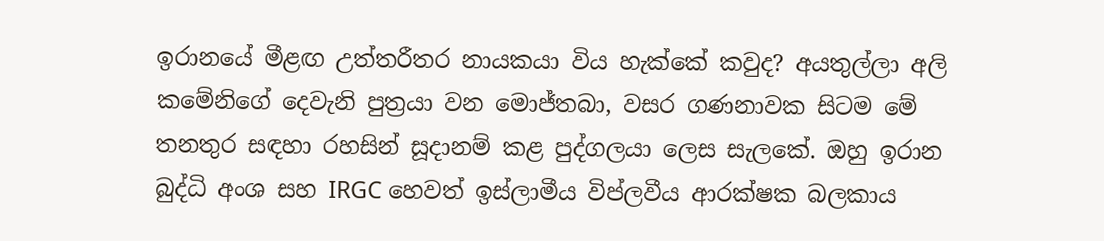ඉරානයේ මීළඟ උත්තරීතර නායකයා විය හැක්කේ කවුද? අයතුල්ලා අලි කමේනිගේ දෙවැනි පුත්‍රයා වන මොජ්තබා, වසර ගණනාවක සිටම මේ තනතුර සඳහා රහසින් සූදානම් කළ පුද්ගලයා ලෙස සැලකේ. ඔහු ඉරාන බුද්ධි අංශ සහ IRGC හෙවත් ඉස්ලාමීය විප්ලවීය ආරක්ෂක බලකාය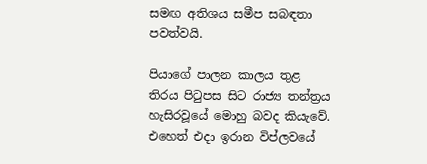සමඟ අතිශය සමීප සබඳතා පවත්වයි.

පියාගේ පාලන කාලය තුළ තිරය පිටුපස සිට රාජ්‍ය තන්ත්‍රය හැසිරවූයේ මොහු බවද කියැවේ. එහෙත් එදා ඉරාන විප්ලවයේ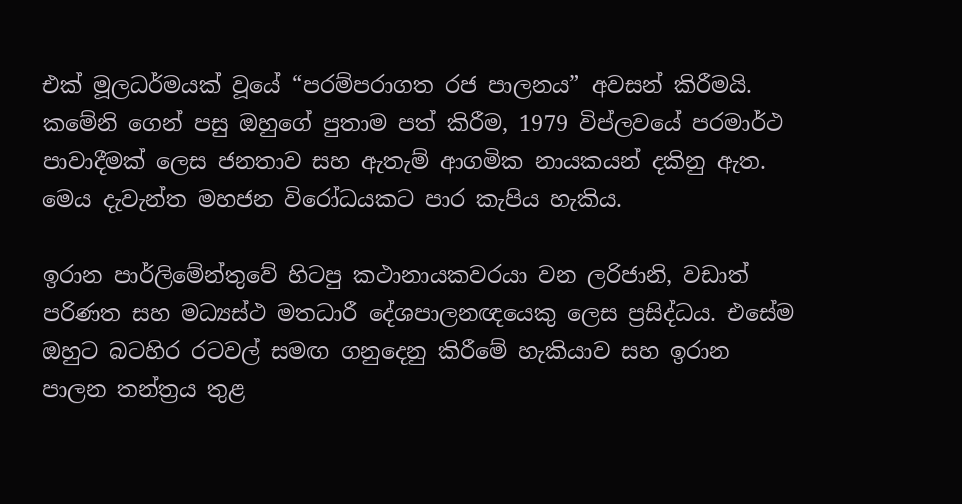එක් මූලධර්මයක් වූයේ “පරම්පරාගත රජ පාලනය” අවසන් කිරීමයි. කමේනි ගෙන් පසු ඔහුගේ පුතාම පත් කිරීම, 1979 විප්ලවයේ පරමාර්ථ පාවාදීමක් ලෙස ජනතාව සහ ඇතැම් ආගමික නායකයන් දකිනු ඇත. මෙය දැවැන්ත මහජන විරෝධයකට පාර කැපිය හැකිය.

ඉරාන පාර්ලිමේන්තුවේ හිටපු කථානායකවරයා වන ලරිජානි, වඩාත් පරිණත සහ මධ්‍යස්ථ මතධාරී දේශපාලනඥයෙකු ලෙස ප්‍රසිද්ධය. එසේම ඔහුට බටහිර රටවල් සමඟ ගනුදෙනු කිරීමේ හැකියාව සහ ඉරාන පාලන තන්ත්‍රය තුළ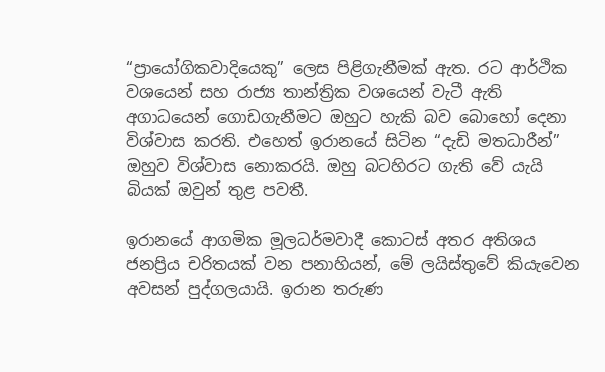“ප්‍රායෝගිකවාදියෙකු” ලෙස පිළිගැනීමක් ඇත. රට ආර්ථික වශයෙන් සහ රාජ්‍ය තාන්ත්‍රික වශයෙන් වැටී ඇති අගාධයෙන් ගොඩගැනීමට ඔහුට හැකි බව බොහෝ දෙනා විශ්වාස කරති. එහෙත් ඉරානයේ සිටින “දැඩි මතධාරීන්” ඔහුව විශ්වාස නොකරයි. ඔහු බටහිරට ගැති වේ යැයි බියක් ඔවුන් තුළ පවතී.

ඉරානයේ ආගමික මූලධර්මවාදී කොටස් අතර අතිශය ජනප්‍රිය චරිතයක් වන පනාහියන්, මේ ලයිස්තුවේ කියැවෙන අවසන් පුද්ගලයායි. ඉරාන තරුණ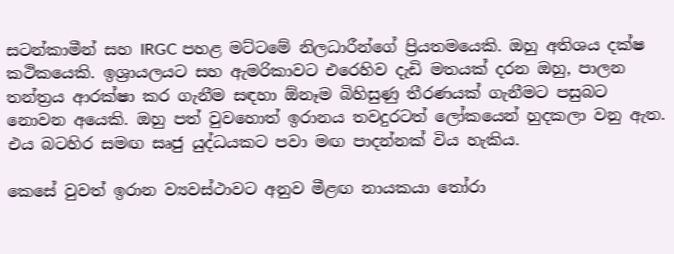සටන්කාමීන් සහ IRGC පහළ මට්ටමේ නිලධාරීන්ගේ ප්‍රියතමයෙකි. ඔහු අතිශය දක්ෂ කථිකයෙකි. ඉශ්‍රායලයට සහ ඇමරිකාවට එරෙහිව දැඩි මතයක් දරන ඔහු, පාලන තන්ත්‍රය ආරක්ෂා කර ගැනීම සඳහා ඕනෑම බිහිසුණු තීරණයක් ගැනීමට පසුබට නොවන අයෙකි. ඔහු පත් වුවහොත් ඉරානය තවදුරටත් ලෝකයෙන් හුදකලා වනු ඇත. එය බටහිර සමඟ සෘජු යුද්ධයකට පවා මඟ පාදන්නක් විය හැකිය.

කෙසේ වුවත් ඉරාන ව්‍යවස්ථාවට අනුව මීළඟ නායකයා තෝරා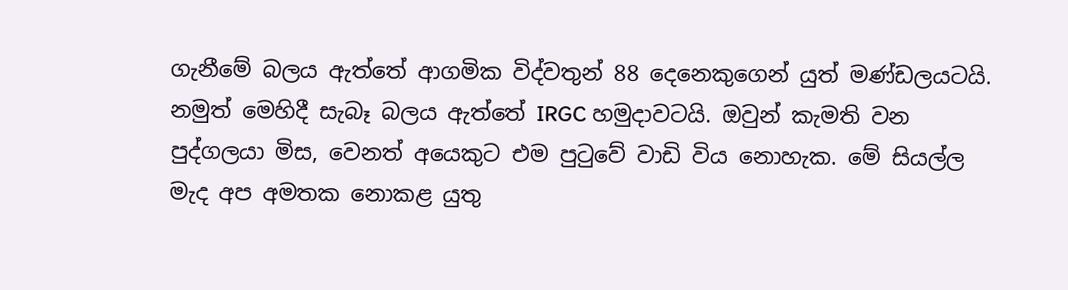ගැනීමේ බලය ඇත්තේ ආගමික විද්වතුන් 88 දෙනෙකුගෙන් යුත් මණ්ඩලයටයි. නමුත් මෙහිදී සැබෑ බලය ඇත්තේ IRGC හමුදාවටයි. ඔවුන් කැමති වන පුද්ගලයා මිස, වෙනත් අයෙකුට එම පුටුවේ වාඩි විය නොහැක. මේ සියල්ල මැද අප අමතක නොකළ යුතු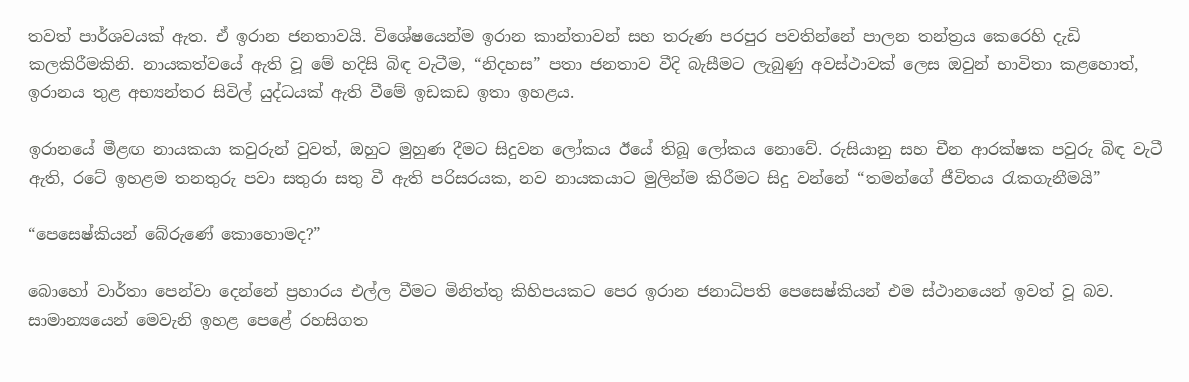තවත් පාර්ශවයක් ඇත. ඒ ඉරාන ජනතාවයි. විශේෂයෙන්ම ඉරාන කාන්තාවන් සහ තරුණ පරපුර පවතින්නේ පාලන තන්ත්‍රය කෙරෙහි දැඩි කලකිරීමකිනි. නායකත්වයේ ඇති වූ මේ හදිසි බිඳ වැටීම, “නිදහස” පතා ජනතාව වීදි බැසීමට ලැබුණු අවස්ථාවක් ලෙස ඔවුන් භාවිතා කළහොත්, ඉරානය තුළ අභ්‍යන්තර සිවිල් යුද්ධයක් ඇති වීමේ ඉඩකඩ ඉතා ඉහළය.

ඉරානයේ මීළඟ නායකයා කවුරුන් වුවත්, ඔහුට මුහුණ දීමට සිදුවන ලෝකය ඊයේ තිබූ ලෝකය නොවේ. රුසියානු සහ චීන ආරක්ෂක පවුරු බිඳ වැටී ඇති, රටේ ඉහළම තනතුරු පවා සතුරා සතු වී ඇති පරිසරයක, නව නායකයාට මුලින්ම කිරීමට සිදු වන්නේ “තමන්ගේ ජීවිතය රැකගැනීමයි”

“පෙසෙෂ්කියන් බේරුණේ කොහොමද?”

බොහෝ වාර්තා පෙන්වා දෙන්නේ ප්‍රහාරය එල්ල වීමට මිනිත්තු කිහිපයකට පෙර ඉරාන ජනාධිපති පෙසෙෂ්කියන් එම ස්ථානයෙන් ඉවත් වූ බව. සාමාන්‍යයෙන් මෙවැනි ඉහළ පෙළේ රහසිගත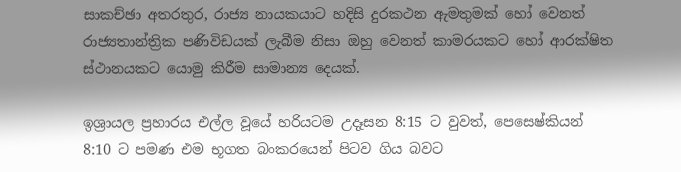සාකච්ඡා අතරතුර, රාජ්‍ය නායකයාට හදිසි දුරකථන ඇමතුමක් හෝ වෙනත් රාජ්‍යතාන්ත්‍රික පණිවිඩයක් ලැබීම නිසා ඔහු වෙනත් කාමරයකට හෝ ආරක්ෂිත ස්ථානයකට යොමු කිරීම සාමාන්‍ය දෙයක්.

ඉශ්‍රායල ප්‍රහාරය එල්ල වූයේ හරියටම උදෑසන 8:15 ට වුවත්, පෙසෙෂ්කියන් 8:10 ට පමණ එම භූගත බංකරයෙන් පිටව ගිය බවට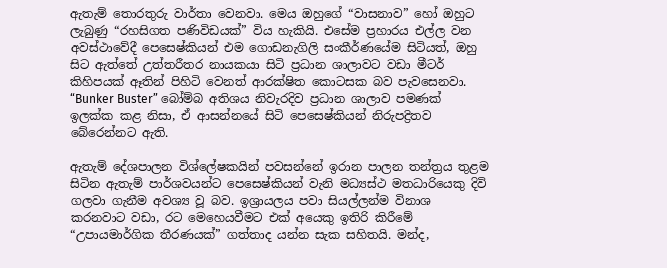ඇතැම් තොරතුරු වාර්තා වෙනවා. මෙය ඔහුගේ “වාසනාව” හෝ ඔහුට ලැබුණු “රහසිගත පණිවිඩයක්” විය හැකියි. එසේම ප්‍රහාරය එල්ල වන අවස්ථාවේදී පෙසෙෂ්කියන් එම ගොඩනැගිලි සංකීර්ණයේම සිටියත්, ඔහු සිට ඇත්තේ උත්තරීතර නායකයා සිටි ප්‍රධාන ශාලාවට වඩා මීටර් කිහිපයක් ඈතින් පිහිටි වෙනත් ආරක්ෂිත කොටසක බව පැවසෙනවා. “Bunker Buster” බෝම්බ අතිශය නිවැරදිව ප්‍රධාන ශාලාව පමණක් ඉලක්ක කළ නිසා, ඒ ආසන්නයේ සිටි පෙසෙෂ්කියන් නිරුපද්‍රිතව බේරෙන්නට ඇති.

ඇතැම් දේශපාලන විශ්ලේෂකයින් පවසන්නේ ඉරාන පාලන තන්ත්‍රය තුළම සිටින ඇතැම් පාර්ශවයන්ට පෙසෙෂ්කියන් වැනි මධ්‍යස්ථ මතධාරියෙකු දිවි ගලවා ගැනීම අවශ්‍ය වූ බව. ඉශ්‍රායලය පවා සියල්ලන්ම විනාශ කරනවාට වඩා, රට මෙහෙයවීමට එක් අයෙකු ඉතිරි කිරීමේ “උපායමාර්ගික තීරණයක්” ගත්තාද යන්න සැක සහිතයි. මන්ද,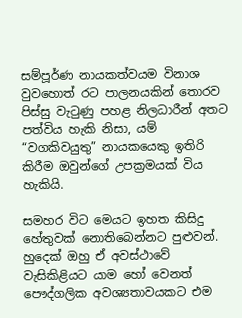සම්පූර්ණ නායකත්වයම විනාශ වුවහොත් රට පාලනයකින් තොරව පිස්සු වැටුණු පහළ නිලධාරීන් අතට පත්විය හැකි නිසා, යම් “වගකිවයුතු” නායකයෙකු ඉතිරි කිරීම ඔවුන්ගේ උපක්‍රමයක් විය හැකියි.

සමහර විට මෙයට ඉහත කිසිදු හේතුවක් නොතිබෙන්නට පුළුවන්. හුදෙක් ඔහු ඒ අවස්ථාවේ වැසිකිළියට යාම හෝ වෙනත් පෞද්ගලික අවශ්‍යතාවයකට එම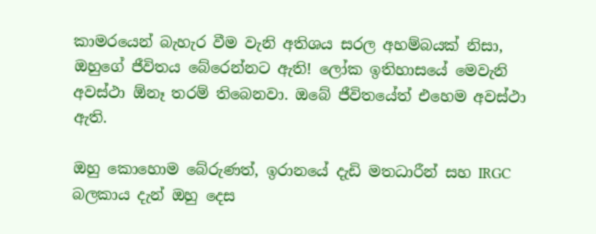කාමරයෙන් බැහැර වීම වැනි අතිශය සරල අහම්බයක් නිසා, ඔහුගේ ජීවිතය බේරෙන්නට ඇති! ලෝක ඉතිහාසයේ මෙවැනි අවස්ථා ඕනෑ තරම් තිබෙනවා. ඔබේ ජීවිතයේත් එහෙම අවස්ථා ඇති.

ඔහු කොහොම බේරුණත්, ඉරානයේ දැඩි මතධාරීන් සහ IRGC බලකාය දැන් ඔහු දෙස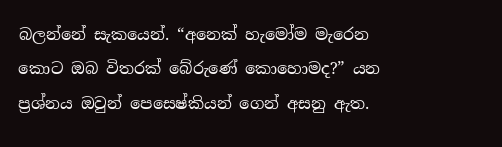බලන්නේ සැකයෙන්. “අනෙක් හැමෝම මැරෙන කොට ඔබ විතරක් බේරුණේ කොහොමද?” යන ප්‍රශ්නය ඔවුන් පෙසෙෂ්කියන් ගෙන් අසනු ඇත.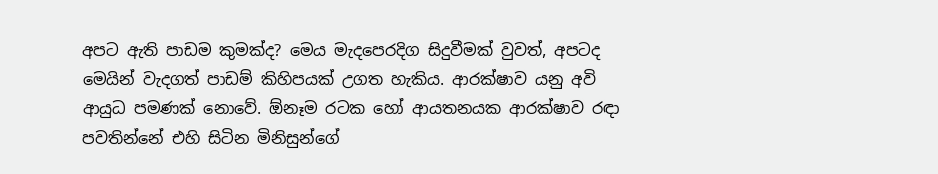අපට ඇති පාඩම කුමක්ද? මෙය මැදපෙරදිග සිදුවීමක් වුවත්, අපටද මෙයින් වැදගත් පාඩම් කිහිපයක් උගත හැකිය. ආරක්ෂාව යනු අවි ආයුධ පමණක් නොවේ. ඕනෑම රටක හෝ ආයතනයක ආරක්ෂාව රඳා පවතින්නේ එහි සිටින මිනිසුන්ගේ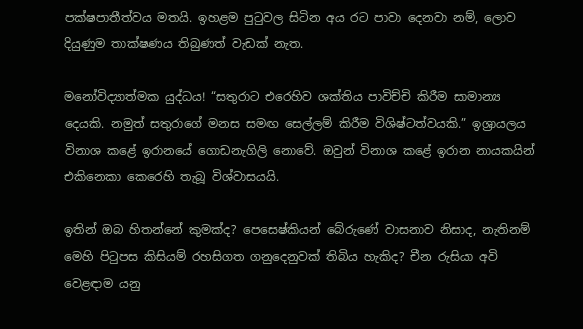පක්ෂපාතීත්වය මතයි. ඉහළම පුටුවල සිටින අය රට පාවා දෙනවා නම්, ලොව දියුණුම තාක්ෂණය තිබුණත් වැඩක් නැත.

මනෝවිද්‍යාත්මක යුද්ධය! “සතුරාට එරෙහිව ශක්තිය පාවිච්චි කිරීම සාමාන්‍ය දෙයකි. නමුත් සතුරාගේ මනස සමඟ සෙල්ලම් කිරීම විශිෂ්ටත්වයකි.” ඉශ්‍රායලය විනාශ කළේ ඉරානයේ ගොඩනැගිලි නොවේ. ඔවුන් විනාශ කළේ ඉරාන නායකයින් එකිනෙකා කෙරෙහි තැබූ විශ්වාසයයි.

ඉතින් ඔබ හිතන්නේ කුමක්ද? පෙසෙෂ්කියන් බේරුණේ වාසනාව නිසාද, නැතිනම් මෙහි පිටුපස කිසියම් රහසිගත ගනුදෙනුවක් තිබිය හැකිද? චීන රුසියා අවි වෙළඳාම යනු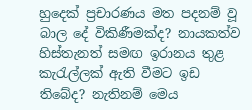හුදෙක් ප්‍රචාරණය මත පදනම් වූ බාල දේ විකිණීමක්ද? නායකත්ව හිස්තැනත් සමඟ ඉරානය තුළ කැරැල්ලක් ඇති වීමට ඉඩ තිබේද? නැතිනම් මෙය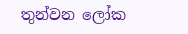තුන්වන ලෝක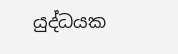යුද්ධයක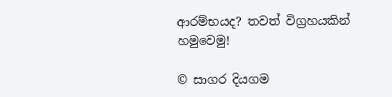ආරම්භයද? තවත් විග්‍රහයකින් හමුවෙමු!

© සාගර දියගම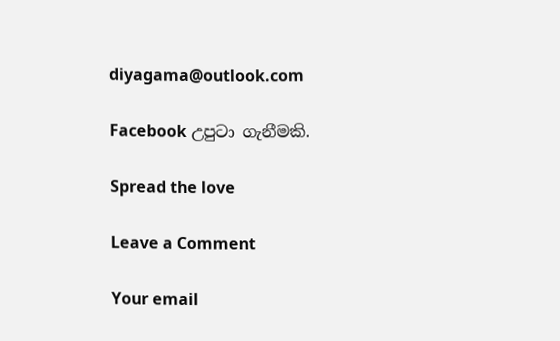diyagama@outlook.com

Facebook උපුටා ගැනීමකි.

Spread the love

Leave a Comment

Your email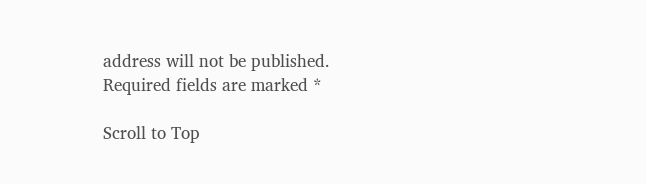address will not be published. Required fields are marked *

Scroll to Top